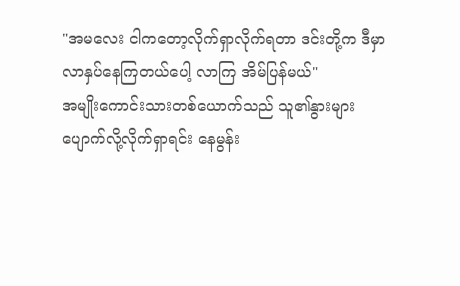"အမလေး ငါကတော့လိုက်ရှာလိုက်ရတာ ဒင်းတို့က ဒီမှာ လာနှပ်နေကြတယ်ပေါ့ လာကြ အိမ်ပြန်မယ်"
အမျိုးကောင်းသားတစ်ယောက်သည် သူ၏နွားများပျောက်လို့လိုက်ရှာရင်း နေမွန်း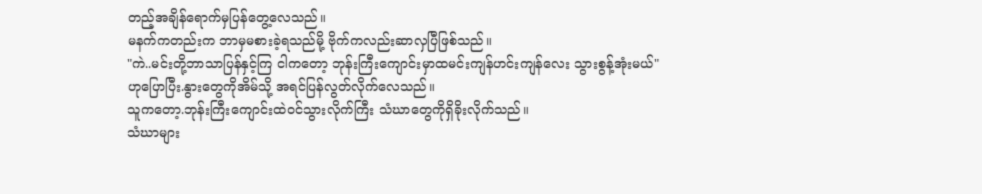တည့်အချိန်ရောက်မှပြန်တွေ့လေသည်။
မနက်ကတည်းက ဘာမှမစားခဲ့ရသည်မို့ ဗိုက်ကလည်းဆာလှပြီဖြစ်သည်။
"ကဲ..မင်းတို့ဘာသာပြန်နှင့်ကြ ငါကတော့ ဘုန်းကြီးကျောင်းမှာထမင်းကျန်ဟင်းကျန်လေး သွားစွန့်အုံးမယ်"
ဟုပြောပြီး.နွားတွေကိုအိမ်သို့ အရင်ပြန်လွတ်လိုက်လေသည်။
သူကတော့.ဘုန်းကြီးကျောင်းထဲဝင်သွားလိုက်ကြီး သံဃာတွေကိုရှိခိုးလိုက်သည်။
သံဃာများ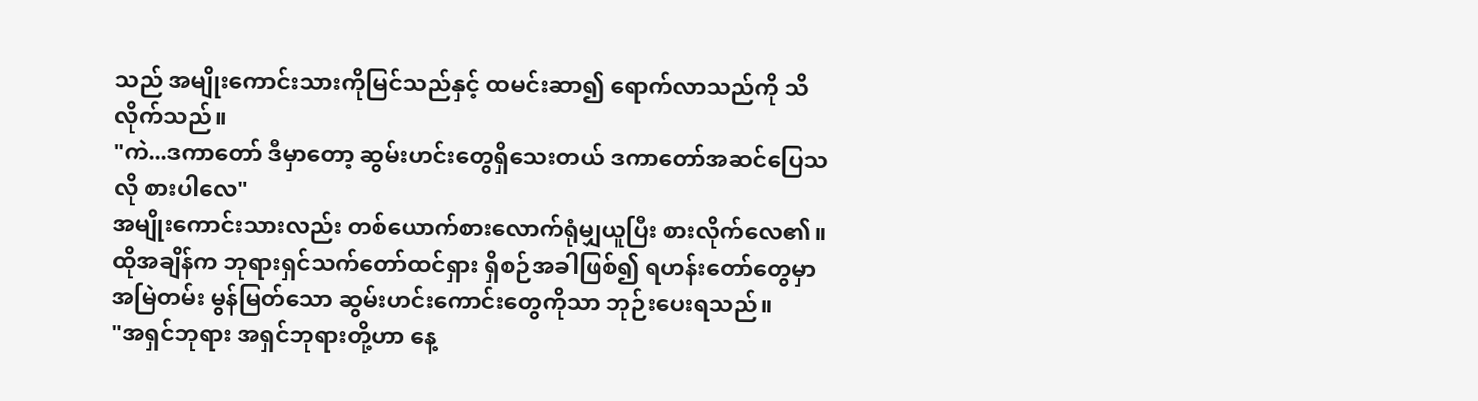သည် အမျိုးကောင်းသားကိုမြင်သည်နှင့် ထမင်းဆာ၍ ရောက်လာသည်ကို သိလိုက်သည်။
"ကဲ...ဒကာတော် ဒီမှာတော့ ဆွမ်းဟင်းတွေရှိသေးတယ် ဒကာတော်အဆင်ပြေသလို စားပါလေ"
အမျိုးကောင်းသားလည်း တစ်ယောက်စားလောက်ရုံမျှယူပြီး စားလိုက်လေ၏။
ထိုအချိန်က ဘုရားရှင်သက်တော်ထင်ရှား ရှိစဉ်အခါဖြစ်၍ ရဟန်းတော်တွေမှာ အမြဲတမ်း မွန်မြတ်သော ဆွမ်းဟင်းကောင်းတွေကိုသာ ဘုဉ်းပေးရသည်။
"အရှင်ဘုရား အရှင်ဘုရားတို့ဟာ နေ့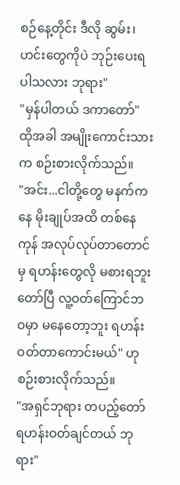စဉ်နေ့တိုင်း ဒီလို ဆွမ်း၊ဟင်းတွေကိုပဲ ဘုဉ်းပေးရပါသလား ဘုရား"
"မှန်ပါတယ် ဒကာတော်"
ထိုအခါ အမျိုးကောင်းသားက စဉ်းစားလိုက်သည်။
"အင်း...ငါတို့တွေ မနက်ကနေ မိုးချုပ်အထိ တစ်နေကုန် အလုပ်လုပ်တာတောင်မှ ရဟန်းတွေလို မစားရဘူး တော်ပြီ လူ့ဝတ်ကြောင်ဘဝမှာ မနေတော့ဘူး ရဟန်းဝတ်တာကောင်းမယ်" ဟု စဉ်းစားလိုက်သည်။
"အရှင်ဘုရား တပည့်တော် ရဟန်းဝတ်ချင်တယ် ဘုရား"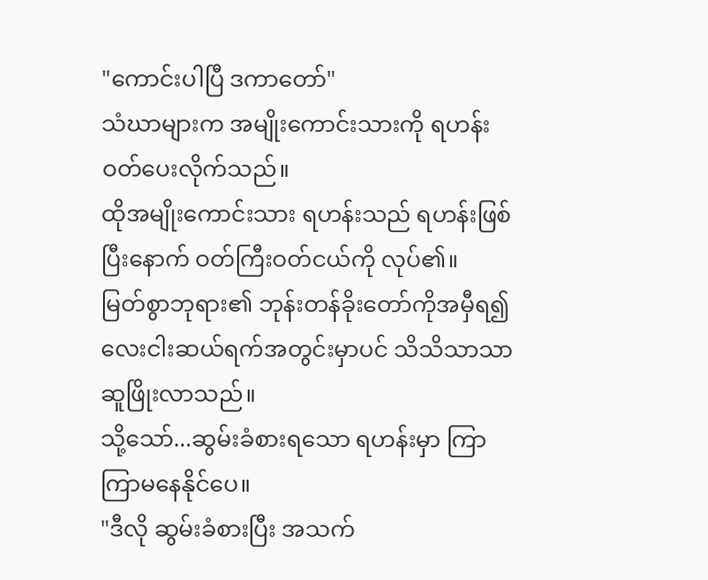"ကောင်းပါပြီ ဒကာတော်"
သံဃာများက အမျိုးကောင်းသားကို ရဟန်းဝတ်ပေးလိုက်သည်။
ထိုအမျိုးကောင်းသား ရဟန်းသည် ရဟန်းဖြစ်ပြီးနောက် ဝတ်ကြီးဝတ်ငယ်ကို လုပ်၏။
မြတ်စွာဘုရား၏ ဘုန်းတန်ခိုးတော်ကိုအမှီရ၍ လေးငါးဆယ်ရက်အတွင်းမှာပင် သိသိသာသာ ဆူဖြိုးလာသည်။
သို့သော်...ဆွမ်းခံစားရသော ရဟန်းမှာ ကြာကြာမနေနိုင်ပေ။
"ဒီလို ဆွမ်းခံစားပြီး အသက်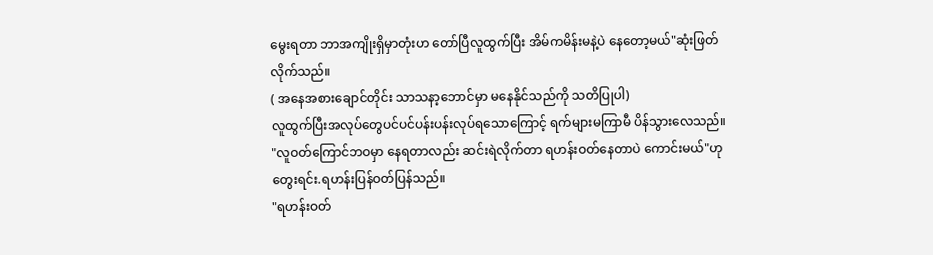မွေးရတာ ဘာအကျိုးရှိမှာတုံးဟ တော်ပြီလူထွက်ပြီး အိမ်ကမိန်းမနဲ့ပဲ နေတော့မယ်"ဆုံးဖြတ်လိုက်သည်။
( အနေအစားချောင်တိုင်း သာသနာ့ဘောင်မှာ မနေနိုင်သည်ကို သတိပြုပါ)
လူထွက်ပြီးအလုပ်တွေပင်ပင်ပန်းပန်းလုပ်ရသောကြောင့် ရက်များမကြာမီ ပိန်သွားလေသည်။
"လူဝတ်ကြောင်ဘဝမှာ နေရတာလည်း ဆင်းရဲလိုက်တာ ရဟန်းဝတ်နေတာပဲ ကောင်းမယ်"ဟုတွေးရင်း.ရဟန်းပြန်ဝတ်ပြန်သည်။
"ရဟန်းဝတ်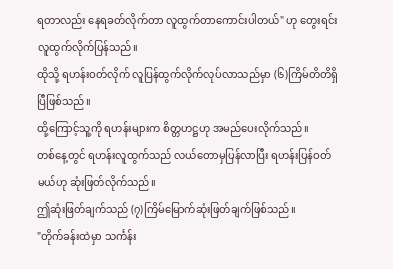ရတာလည်း နေရခတ်လိုက်တာ လူထွက်တာကောင်းပါတယ်" ဟု တွေးရင်း လူထွက်လိုက်ပြန်သည်။
ထိုသို့ ရဟန်းဝတ်လိုက် လူပြန်ထွက်လိုက်လုပ်လာသည်မှာ (၆)ကြိမ်တိတိရှိပြီဖြစ်သည်။
ထို့ကြောင့်သူ့ကို ရဟန်းများက စိတ္တဟဋ္ဌဟု အမည်ပေးလိုက်သည်။
တစ်နေ့တွင် ရဟန်းလူထွက်သည် လယ်တောမှပြန်လာပြီး ရဟန်းပြန်ဝတ်မယ်ဟု ဆုံးဖြတ်လိုက်သည်။
ဤဆုံးဖြတ်ချက်သည် (၇)ကြိမ်မြောက်ဆုံးဖြတ်ချက်ဖြစ်သည်။
"တိုက်ခန်းထဲမှာ သင်္ကန်း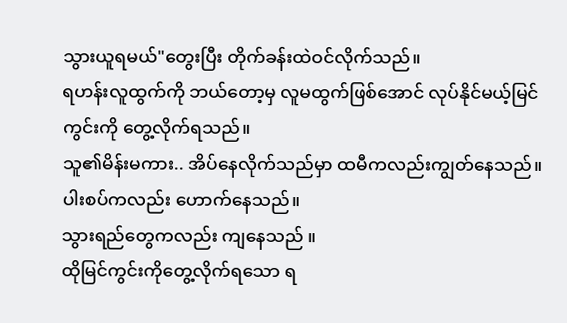သွားယူရမယ်"တွေးပြီး တိုက်ခန်းထဲဝင်လိုက်သည်။
ရဟန်းလူထွက်ကို ဘယ်တော့မှ လူမထွက်ဖြစ်အောင် လုပ်နိုင်မယ့်မြင်ကွင်းကို တွေ့လိုက်ရသည်။
သူ၏မိန်းမကား.. အိပ်နေလိုက်သည်မှာ ထမီကလည်းကျွတ်နေသည်။
ပါးစပ်ကလည်း ဟောက်နေသည်။
သွားရည်တွေကလည်း ကျနေသည် ။
ထိုမြင်ကွင်းကိုတွေ့လိုက်ရသော ရ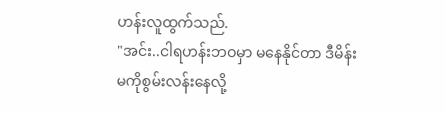ဟန်းလူထွက်သည်.
"အင်း..ငါရဟန်းဘဝမှာ မနေနိုင်တာ ဒီမိန်းမကိုစွမ်းလန်းနေလို့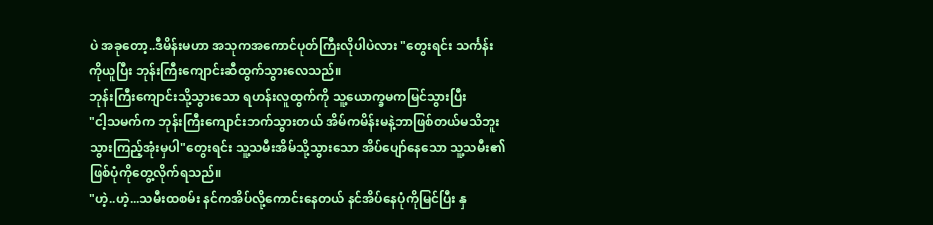ပဲ အခုတော့..ဒီမိန်းမဟာ အသုကအကောင်ပုတ်ကြီးလိုပါပဲလား "တွေးရင်း သင်္ကန်းကိုယူပြီး ဘုန်းကြီးကျောင်းဆီထွက်သွားလေသည်။
ဘုန်းကြီးကျောင်းသို့သွားသော ရဟန်းလူထွက်ကို သူ့ယောက္ခမကမြင်သွားပြီး
"ငါ့သမက်က ဘုန်းကြီးကျောင်းဘက်သွားတယ် အိမ်ကမိန်းမနဲ့ဘာဖြစ်တယ်မသိဘူး သွားကြည့်အုံးမှပါ"တွေးရင်း သူ့သမီးအိမ်သို့သွားသော အိပ်ပျော်နေသော သူ့သမီး၏ ဖြစ်ပုံကိုတွေ့လိုက်ရသည်။
"ဟဲ့..ဟဲ့...သမီးထစမ်း နင်ကအိပ်လို့ကောင်းနေတယ် နင်အိပ်နေပုံကိုမြင်ပြီး နှ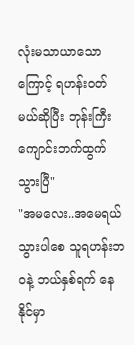လုံးမသာယာသောကြောင့် ရဟန်းဝတ်မယ်ဆိုပြီး ဘုန်းကြီးကျောင်းဘက်ထွက်သွားပြီ"
"အမလေး..အမေရယ် သွားပါစေ သူရဟန်းဘဝနဲ့ ဘယ်နှစ်ရက် နေနိုင်မှာ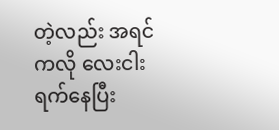တဲ့လည်း အရင်ကလို လေးငါးရက်နေပြီး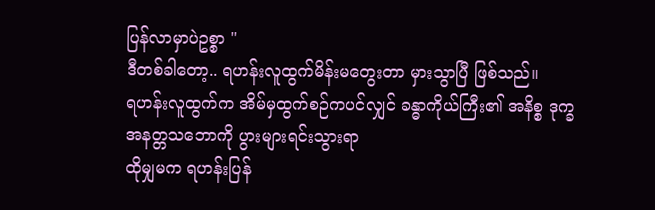ပြန်လာမှာပဲဥစ္စာ "
ဒီတစ်ခါတော့.. ရဟန်းလူထွက်မိန်းမတွေးတာ မှားသွာပြီ ဖြစ်သည်။
ရဟန်းလူထွက်က အိမ်မှထွက်စဉ်ကပင်လျှင် ခန္ဓာကိုယ်ကြီး၏ အနိစ္စ ဒုက္ခ အနတ္တသဘောကို ပွားများရင်းသွားရာ
ထိုမျှမက ရဟန်းပြန်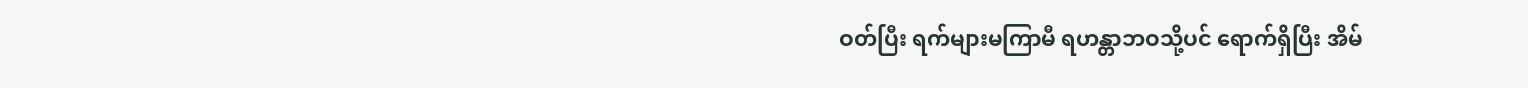ဝတ်ပြီး ရက်များမကြာမီ ရဟန္တာဘဝသို့ပင် ရောက်ရှိပြီး အိမ်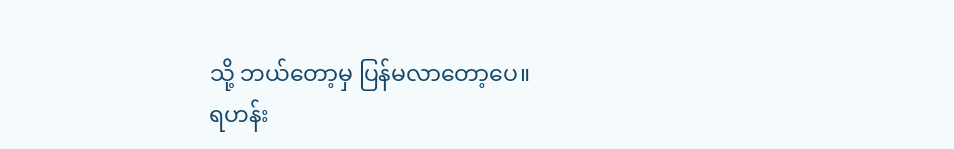သို့ ဘယ်တော့မှ ပြန်မလာတော့ပေ။
ရဟန်း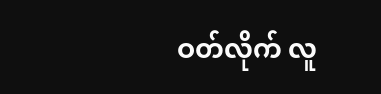ဝတ်လိုက် လူ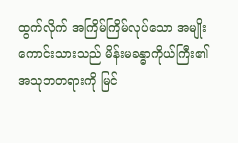ထွက်လိုက် အကြိမ်ကြိမ်လုပ်သော အမျိုးကောင်းသားသည် မိန်းမခန္ဓာကိုယ်ကြီး၏ အသုဘတရားကို မြင်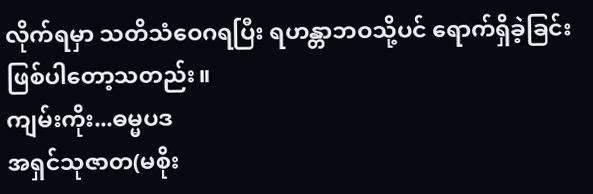လိုက်ရမှာ သတိသံဝေဂရပြီး ရဟန္တာဘဝသို့ပင် ရောက်ရှိခဲ့ခြင်းဖြစ်ပါတော့သတည်း။
ကျမ်းကိုး...ဓမ္မပဒ
အရှင်သုဇာတ(မစိုး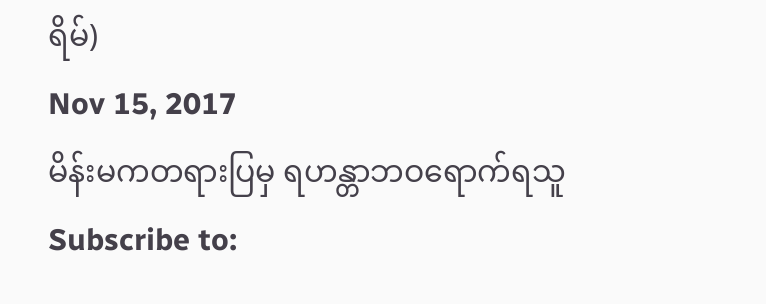ရိမ်)
Nov 15, 2017
မိန်းမကတရားပြမှ ရဟန္တာဘဝရောက်ရသူ
Subscribe to: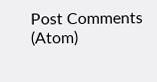Post Comments (Atom)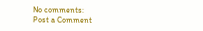No comments:
Post a Comment